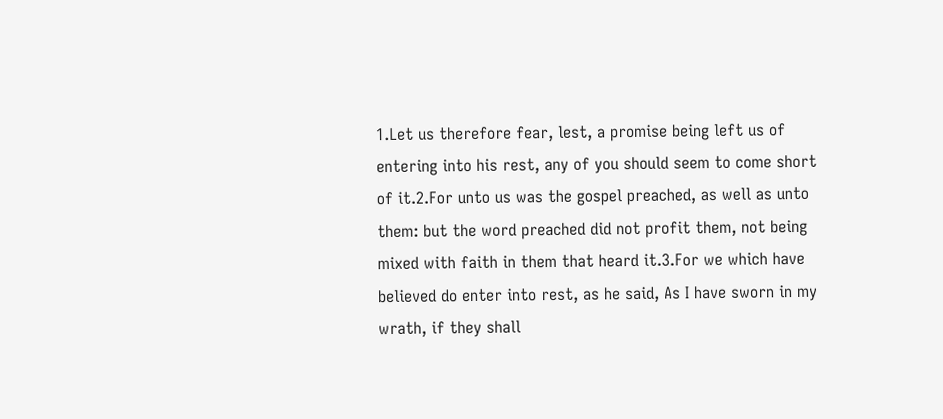1.Let us therefore fear, lest, a promise being left us of entering into his rest, any of you should seem to come short of it.2.For unto us was the gospel preached, as well as unto them: but the word preached did not profit them, not being mixed with faith in them that heard it.3.For we which have believed do enter into rest, as he said, As I have sworn in my wrath, if they shall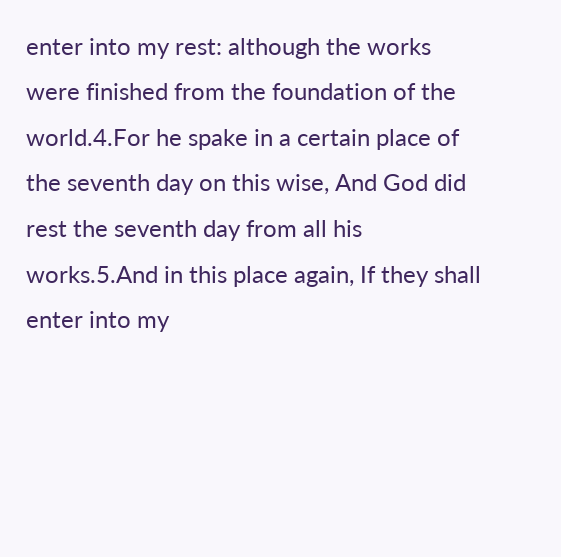enter into my rest: although the works were finished from the foundation of the world.4.For he spake in a certain place of the seventh day on this wise, And God did rest the seventh day from all his works.5.And in this place again, If they shall enter into my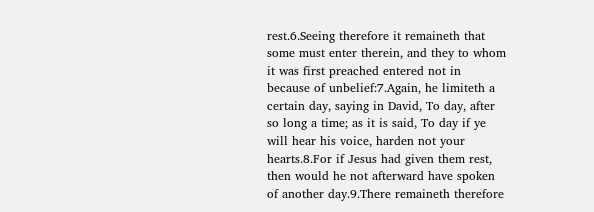rest.6.Seeing therefore it remaineth that some must enter therein, and they to whom it was first preached entered not in because of unbelief:7.Again, he limiteth a certain day, saying in David, To day, after so long a time; as it is said, To day if ye will hear his voice, harden not your hearts.8.For if Jesus had given them rest, then would he not afterward have spoken of another day.9.There remaineth therefore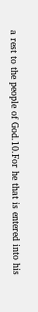a rest to the people of God.10.For he that is entered into his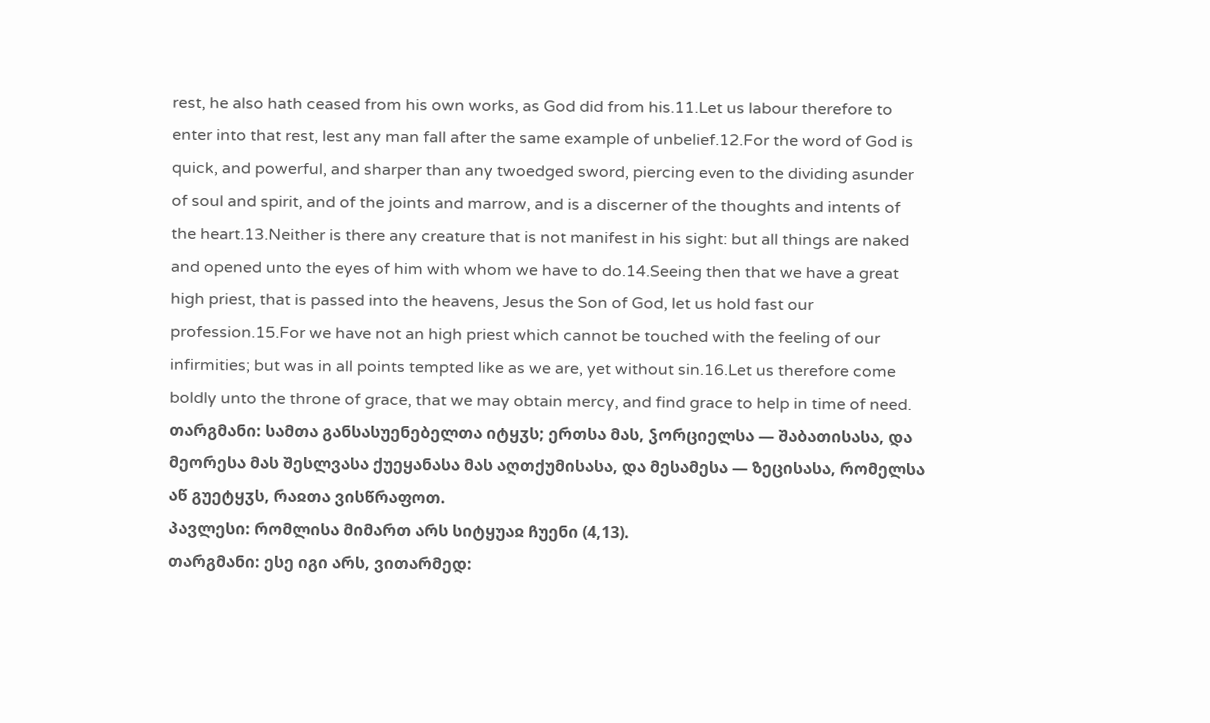rest, he also hath ceased from his own works, as God did from his.11.Let us labour therefore to enter into that rest, lest any man fall after the same example of unbelief.12.For the word of God is quick, and powerful, and sharper than any twoedged sword, piercing even to the dividing asunder of soul and spirit, and of the joints and marrow, and is a discerner of the thoughts and intents of the heart.13.Neither is there any creature that is not manifest in his sight: but all things are naked and opened unto the eyes of him with whom we have to do.14.Seeing then that we have a great high priest, that is passed into the heavens, Jesus the Son of God, let us hold fast our profession.15.For we have not an high priest which cannot be touched with the feeling of our infirmities; but was in all points tempted like as we are, yet without sin.16.Let us therefore come boldly unto the throne of grace, that we may obtain mercy, and find grace to help in time of need.
თარგმანი: სამთა განსასუენებელთა იტყჳს; ერთსა მას, ჴორციელსა — შაბათისასა, და მეორესა მას შესლვასა ქუეყანასა მას აღთქუმისასა, და მესამესა — ზეცისასა, რომელსა აწ გუეტყჳს, რაჲთა ვისწრაფოთ.
პავლესი: რომლისა მიმართ არს სიტყუაჲ ჩუენი (4,13).
თარგმანი: ესე იგი არს, ვითარმედ: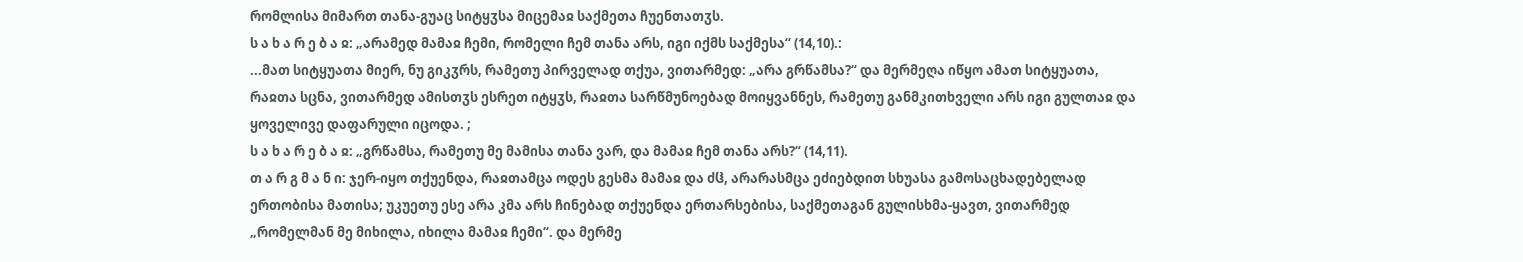რომლისა მიმართ თანა-გუაც სიტყჳსა მიცემაჲ საქმეთა ჩუენთათჳს.
ს ა ხ ა რ ე ბ ა ჲ: „არამედ მამაჲ ჩემი, რომელი ჩემ თანა არს, იგი იქმს საქმესა“ (14,10).:
...მათ სიტყუათა მიერ, ნუ გიკჳრს, რამეთუ პირველად თქუა, ვითარმედ: „არა გრწამსა?“ და მერმეღა იწყო ამათ სიტყუათა, რაჲთა სცნა, ვითარმედ ამისთჳს ესრეთ იტყჳს, რაჲთა სარწმუნოებად მოიყვანნეს, რამეთუ განმკითხველი არს იგი გულთაჲ და ყოველივე დაფარული იცოდა. ;
ს ა ხ ა რ ე ბ ა ჲ: „გრწამსა, რამეთუ მე მამისა თანა ვარ, და მამაჲ ჩემ თანა არს?“ (14,11).
თ ა რ გ მ ა ნ ი: ჯერ-იყო თქუენდა, რაჲთამცა ოდეს გესმა მამაჲ და ძჱ, არარასმცა ეძიებდით სხუასა გამოსაცხადებელად ერთობისა მათისა; უკუეთუ ესე არა კმა არს ჩინებად თქუენდა ერთარსებისა, საქმეთაგან გულისხმა-ყავთ, ვითარმედ „რომელმან მე მიხილა, იხილა მამაჲ ჩემი“. და მერმე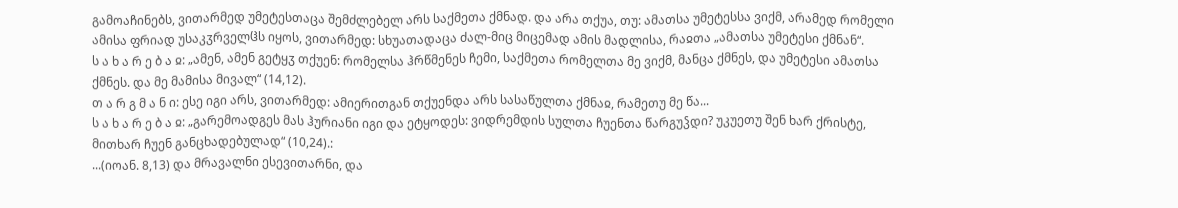გამოაჩინებს, ვითარმედ უმეტესთაცა შემძლებელ არს საქმეთა ქმნად. და არა თქუა, თუ: ამათსა უმეტესსა ვიქმ, არამედ რომელი ამისა ფრიად უსაკჳრველჱს იყოს, ვითარმედ: სხუათადაცა ძალ-მიც მიცემად ამის მადლისა, რაჲთა „ამათსა უმეტესი ქმნან“.
ს ა ხ ა რ ე ბ ა ჲ: „ამენ, ამენ გეტყჳ თქუენ: რომელსა ჰრწმენეს ჩემი, საქმეთა რომელთა მე ვიქმ, მანცა ქმნეს, და უმეტესი ამათსა ქმნეს. და მე მამისა მივალ“ (14,12).
თ ა რ გ მ ა ნ ი: ესე იგი არს, ვითარმედ: ამიერითგან თქუენდა არს სასაწულთა ქმნაჲ, რამეთუ მე წა...
ს ა ხ ა რ ე ბ ა ჲ: „გარემოადგეს მას ჰურიანი იგი და ეტყოდეს: ვიდრემდის სულთა ჩუენთა წარგუჴდი? უკუეთუ შენ ხარ ქრისტე, მითხარ ჩუენ განცხადებულად“ (10,24).:
...(იოან. 8,13) და მრავალნი ესევითარნი, და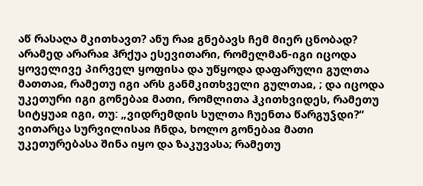აწ რასაღა მკითხავთ? ანუ რაჲ გნებავს ჩემ მიერ ცნობად? არამედ არარაჲ ჰრქუა ესევითარი, რომელმან-იგი იცოდა ყოველივე პირველ ყოფისა და უწყოდა დაფარული გულთა მათთაჲ, რამეთუ იგი არს განმკითხველი გულთაჲ, ; და იცოდა უკეთური იგი გონებაჲ მათი, რომლითა ჰკითხვიდეს, რამეთუ სიტყუაჲ იგი, თუ: „ვიდრემდის სულთა ჩუენთა წარგუჴდი?“ ვითარცა სურვილისაჲ ჩნდა, ხოლო გონებაჲ მათი უკეთურებასა შინა იყო და ზაკუვასა; რამეთუ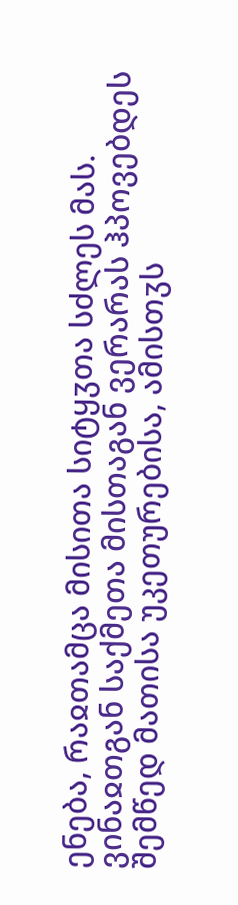ენება, რაჲთამცა მისითა სიტყჳთა სძლეს მას. ვინაჲთგან საქმეთა მისთაგან ვერარას ჰპოვებდეს შემწედ მათისა უკეთურებისა, ამისთჳს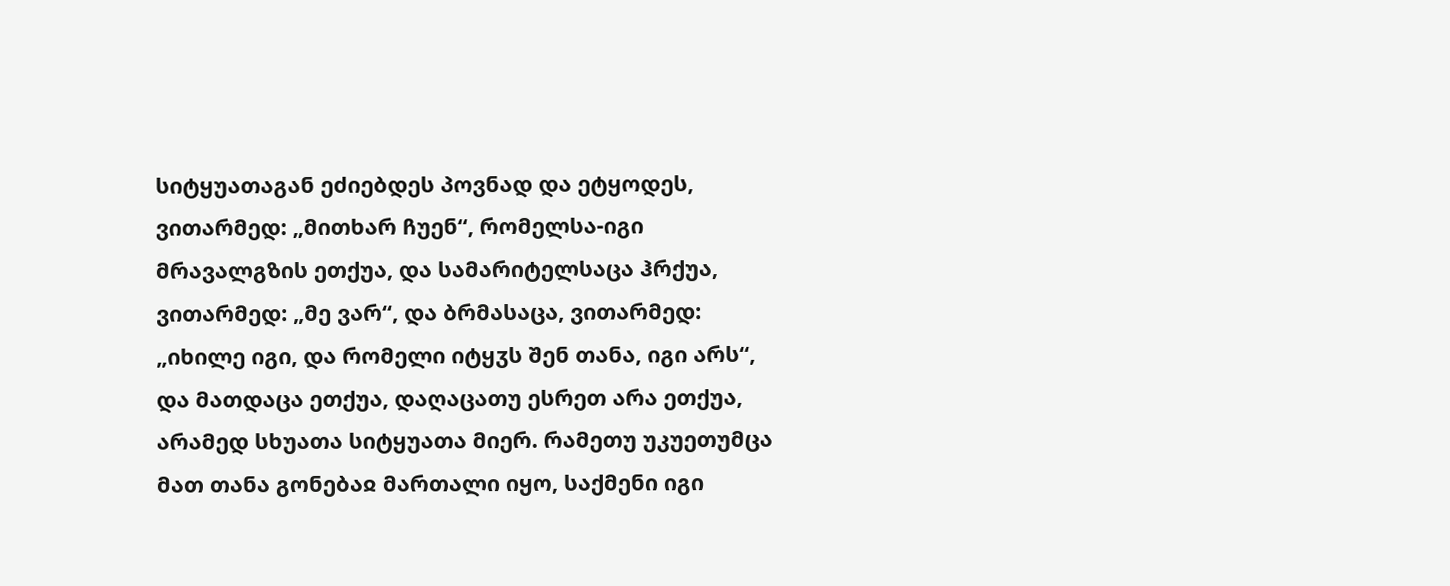სიტყუათაგან ეძიებდეს პოვნად და ეტყოდეს, ვითარმედ: „მითხარ ჩუენ“, რომელსა-იგი მრავალგზის ეთქუა, და სამარიტელსაცა ჰრქუა, ვითარმედ: „მე ვარ“, და ბრმასაცა, ვითარმედ: „იხილე იგი, და რომელი იტყჳს შენ თანა, იგი არს“, და მათდაცა ეთქუა, დაღაცათუ ესრეთ არა ეთქუა, არამედ სხუათა სიტყუათა მიერ. რამეთუ უკუეთუმცა მათ თანა გონებაჲ მართალი იყო, საქმენი იგი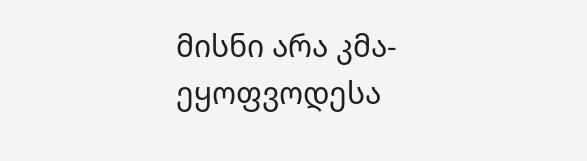მისნი არა კმა-ეყოფვოდესა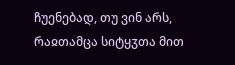ჩუენებად, თუ ვინ არს, რაჲთამცა სიტყჳთა მით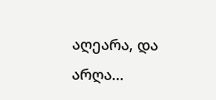აღეარა, და არღა...